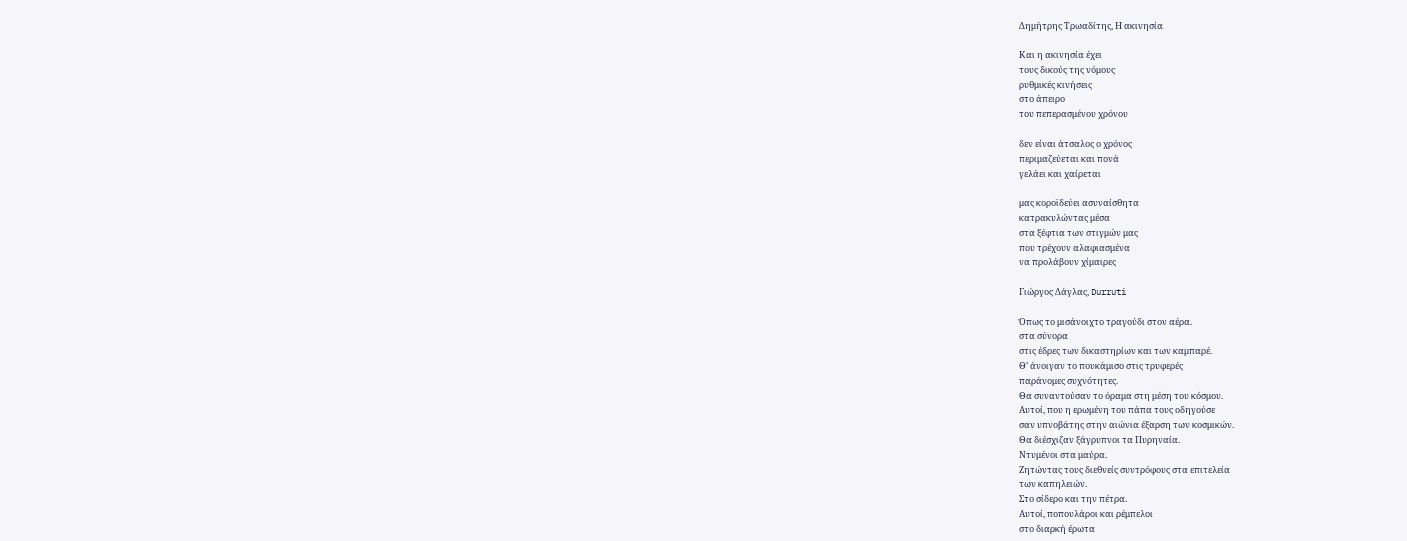Δημήτρης Τρωαδίτης, Η ακινησία

Και η ακινησία έχει
τους δικούς της νόμους
ρυθμικές κινήσεις
στο άπειρο
του πεπερασμένου χρόνου

δεν είναι άτσαλος ο χρόνος
περιμαζεύεται και πονά
γελάει και χαίρεται

μας κοροϊδεύει ασυναίσθητα
κατρακυλώντας μέσα
στα ξέφτια των στιγμών μας
που τρέχουν αλαφιασμένα
να προλάβουν χίμαιρες

Γιώργος Δάγλας, Durruti

Όπως το μισάνοιχτο τραγούδι στον αέρα.
στα σύνορα
στις έδρες των δικαστηρίων και των καμπαρέ.
Θ’ άνοιγαν το πουκάμισο στις τρυφερές
παράνομες συχνότητες.
Θα συναντούσαν το όραμα στη μέση του κόσμου.
Αυτοί, που η ερωμένη του πάπα τους οδηγούσε
σαν υπνοβάτης στην αιώνια έξαρση των κοσμικών.
Θα διέσχιζαν ξάγρυπνοι τα Πυρηναία.
Ντυμένοι στα μαύρα.
Ζητώντας τους διεθνείς συντρόφους στα επιτελεία
των καπηλειών.
Στο σίδερο και την πέτρα.
Αυτοί, ποπουλάροι και ρέμπελοι
στο διαρκή έρωτα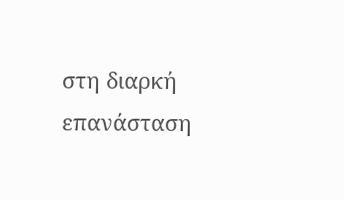στη διαρκή επανάσταση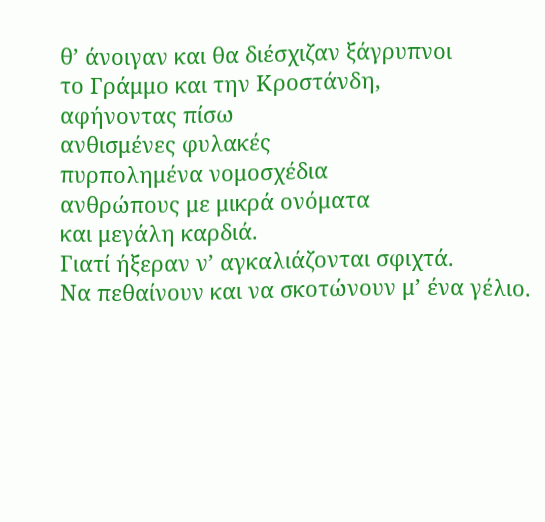θ’ άνοιγαν και θα διέσχιζαν ξάγρυπνοι
το Γράμμο και την Κροστάνδη,
αφήνοντας πίσω
ανθισμένες φυλακές
πυρπολημένα νομοσχέδια
ανθρώπους με μικρά ονόματα
και μεγάλη καρδιά.
Γιατί ήξεραν ν’ αγκαλιάζονται σφιχτά.
Να πεθαίνουν και να σκοτώνουν μ’ ένα γέλιο.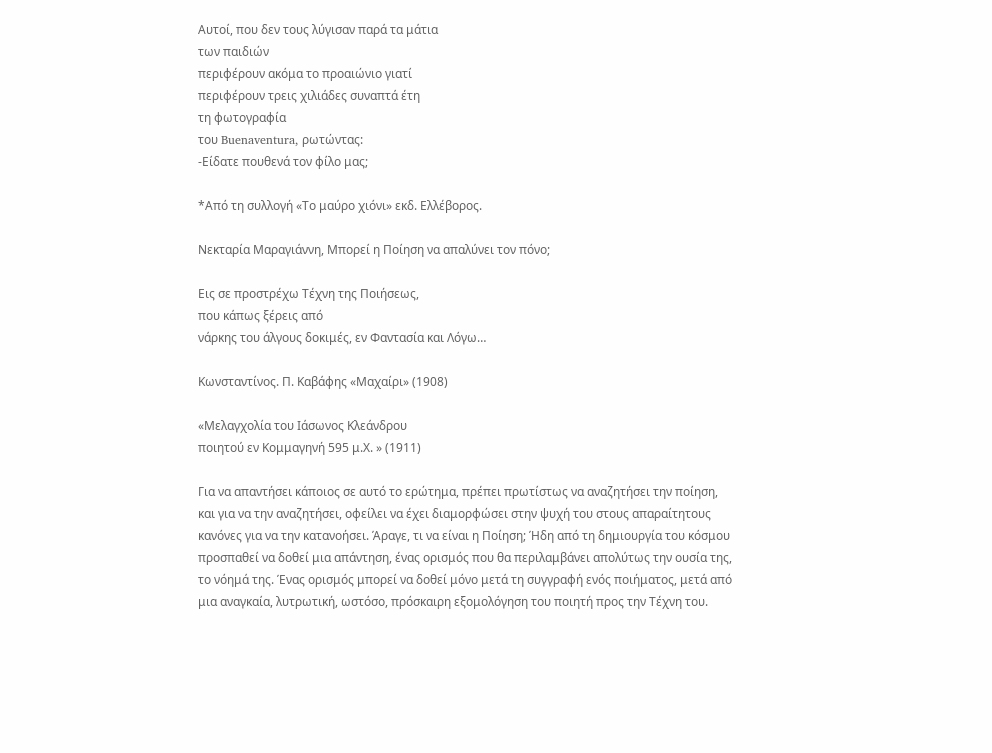Αυτοί, που δεν τους λύγισαν παρά τα μάτια
των παιδιών
περιφέρουν ακόμα το προαιώνιο γιατί
περιφέρουν τρεις χιλιάδες συναπτά έτη
τη φωτογραφία
του Buenaventura, ρωτώντας:
-Είδατε πουθενά τον φίλο μας;

*Από τη συλλογή «Το μαύρο χιόνι» εκδ. Ελλέβορος.

Νεκταρία Μαραγιάννη, Μπορεί η Ποίηση να απαλύνει τον πόνο;

Εις σε προστρέχω Τέχνη της Ποιήσεως,
που κάπως ξέρεις από
νάρκης του άλγους δοκιμές, εν Φαντασία και Λόγω…

Κωνσταντίνος. Π. Καβάφης «Μαχαίρι» (1908)

«Μελαγχολία του Ιάσωνος Κλεάνδρου
ποιητού εν Κομμαγηνή 595 μ.Χ. » (1911)

Για να απαντήσει κάποιος σε αυτό το ερώτημα, πρέπει πρωτίστως να αναζητήσει την ποίηση, και για να την αναζητήσει, οφείλει να έχει διαμορφώσει στην ψυχή του στους απαραίτητους κανόνες για να την κατανοήσει. Άραγε, τι να είναι η Ποίηση; Ήδη από τη δημιουργία του κόσμου προσπαθεί να δοθεί μια απάντηση, ένας ορισμός που θα περιλαμβάνει απολύτως την ουσία της, το νόημά της. Ένας ορισμός μπορεί να δοθεί μόνο μετά τη συγγραφή ενός ποιήματος, μετά από μια αναγκαία, λυτρωτική, ωστόσο, πρόσκαιρη εξομολόγηση του ποιητή προς την Τέχνη του.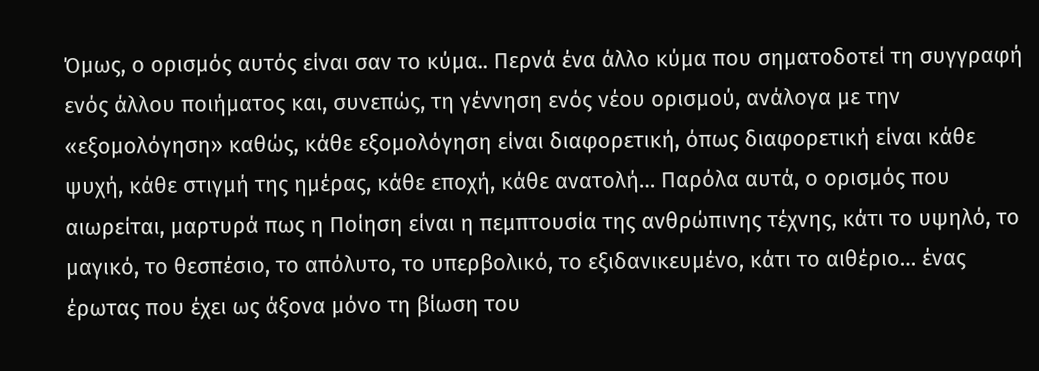Όμως, ο ορισμός αυτός είναι σαν το κύμα.. Περνά ένα άλλο κύμα που σηματοδοτεί τη συγγραφή ενός άλλου ποιήματος και, συνεπώς, τη γέννηση ενός νέου ορισμού, ανάλογα με την «εξομολόγηση» καθώς, κάθε εξομολόγηση είναι διαφορετική, όπως διαφορετική είναι κάθε ψυχή, κάθε στιγμή της ημέρας, κάθε εποχή, κάθε ανατολή… Παρόλα αυτά, ο ορισμός που αιωρείται, μαρτυρά πως η Ποίηση είναι η πεμπτουσία της ανθρώπινης τέχνης, κάτι το υψηλό, το μαγικό, το θεσπέσιο, το απόλυτο, το υπερβολικό, το εξιδανικευμένο, κάτι το αιθέριο… ένας έρωτας που έχει ως άξονα μόνο τη βίωση του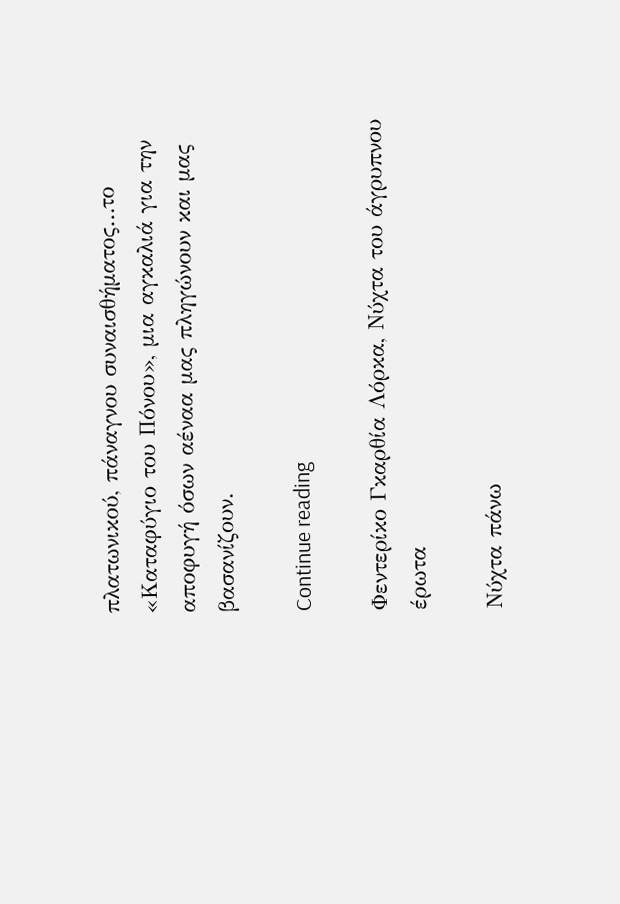πλατωνικού, πάναγνου συναισθήματος…το «Καταφύγιο του Πόνου», μια αγκαλιά για την αποφυγή όσων αέναα μας πληγώνουν και μας βασανίζουν.

Continue reading

Φεντερίκο Γκαρθία Λόρκα, Νύχτα του άγρυπνου έρωτα

Νύχτα πάνω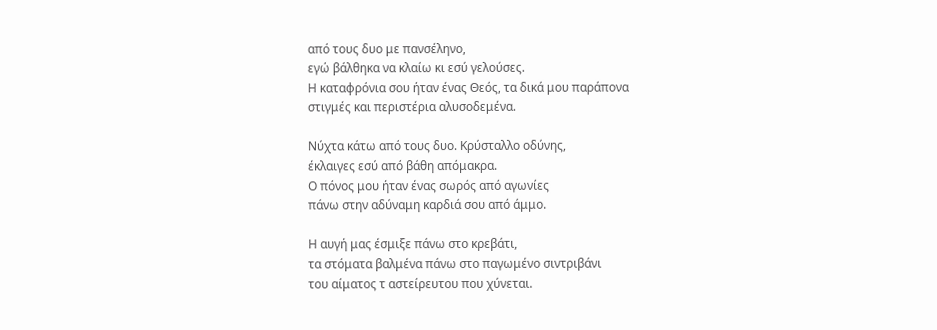από τους δυο με πανσέληνο,
εγώ βάλθηκα να κλαίω κι εσύ γελούσες.
Η καταφρόνια σου ήταν ένας Θεός, τα δικά μου παράπονα
στιγμές και περιστέρια αλυσοδεμένα.

Νύχτα κάτω από τους δυο. Κρύσταλλο οδύνης,
έκλαιγες εσύ από βάθη απόμακρα.
Ο πόνος μου ήταν ένας σωρός από αγωνίες
πάνω στην αδύναμη καρδιά σου από άμμο.

Η αυγή μας έσμιξε πάνω στο κρεβάτι,
τα στόματα βαλμένα πάνω στο παγωμένο σιντριβάνι
του αίματος τ αστείρευτου που χύνεται.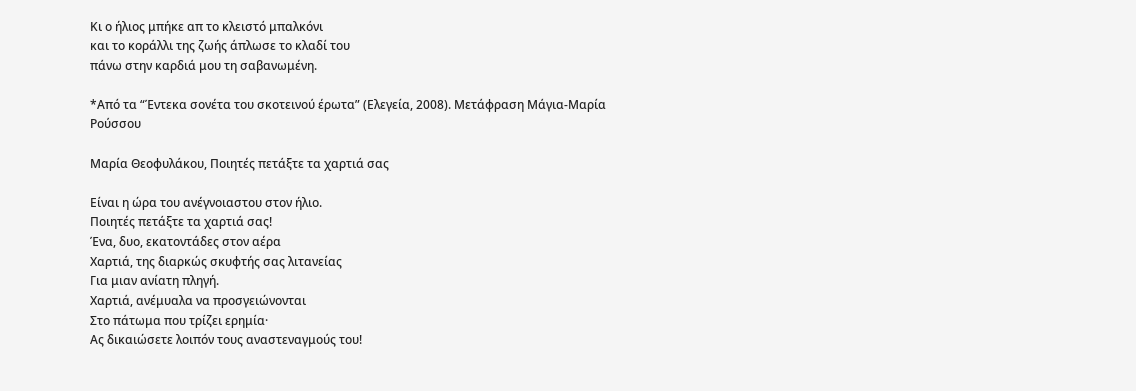Κι ο ήλιος μπήκε απ το κλειστό μπαλκόνι
και το κοράλλι της ζωής άπλωσε το κλαδί του
πάνω στην καρδιά μου τη σαβανωμένη.

*Από τα “Έντεκα σονέτα του σκοτεινού έρωτα” (Ελεγεία, 2008). Μετάφραση Μάγια-Μαρία Ρούσσου

Μαρία Θεοφυλάκου, Ποιητές πετάξτε τα χαρτιά σας

Είναι η ώρα του ανέγνοιαστου στον ήλιο.
Ποιητές πετάξτε τα χαρτιά σας!
Ένα, δυο, εκατοντάδες στον αέρα
Χαρτιά, της διαρκώς σκυφτής σας λιτανείας
Για μιαν ανίατη πληγή.
Χαρτιά, ανέμυαλα να προσγειώνονται
Στο πάτωμα που τρίζει ερημία·
Ας δικαιώσετε λοιπόν τους αναστεναγμούς του!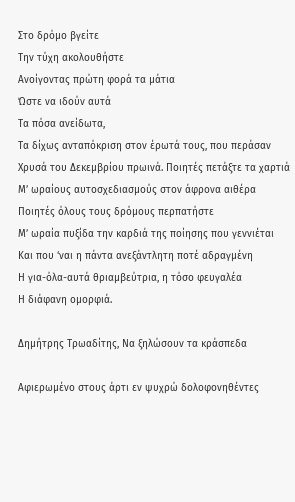Στο δρόμο βγείτε
Την τύχη ακολουθήστε
Ανοίγοντας πρώτη φορά τα μάτια
Ώστε να ιδούν αυτά
Τα πόσα ανείδωτα,
Τα δίχως ανταπόκριση στον έρωτά τους, που περάσαν
Χρυσά του Δεκεμβρίου πρωινά. Ποιητές πετάξτε τα χαρτιά
Μ’ ωραίους αυτοσχεδιασμούς στον άφρονα αιθέρα
Ποιητές όλους τους δρόμους περπατήστε
Μ’ ωραία πυξίδα την καρδιά της ποίησης που γεννιέται
Και που ‘ναι η πάντα ανεξάντλητη ποτέ αδραγμένη
Η για-όλα-αυτά θριαμβεύτρια, η τόσο φευγαλέα
Η διάφανη ομορφιά.

Δημήτρης Τρωαδίτης, Να ξηλώσουν τα κράσπεδα

Αφιερωμένο στους άρτι εν ψυχρώ δολοφονηθέντες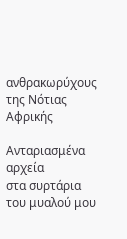ανθρακωρύχους της Νότιας Αφρικής

Ανταριασμένα αρχεία
στα συρτάρια του μυαλού μου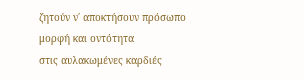ζητούν ν΄ αποκτήσουν πρόσωπο
μορφή και οντότητα
στις αυλακωμένες καρδιές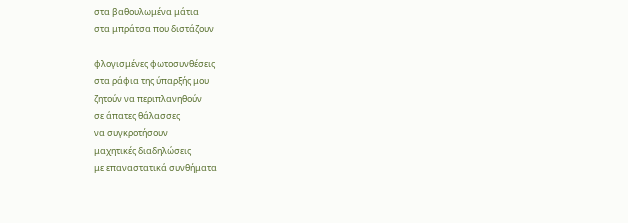στα βαθουλωμένα μάτια
στα μπράτσα που διστάζουν

φλογισμένες φωτοσυνθέσεις
στα ράφια της ύπαρξής μου
ζητούν να περιπλανηθούν
σε άπατες θάλασσες
να συγκροτήσουν
μαχητικές διαδηλώσεις
με επαναστατικά συνθήματα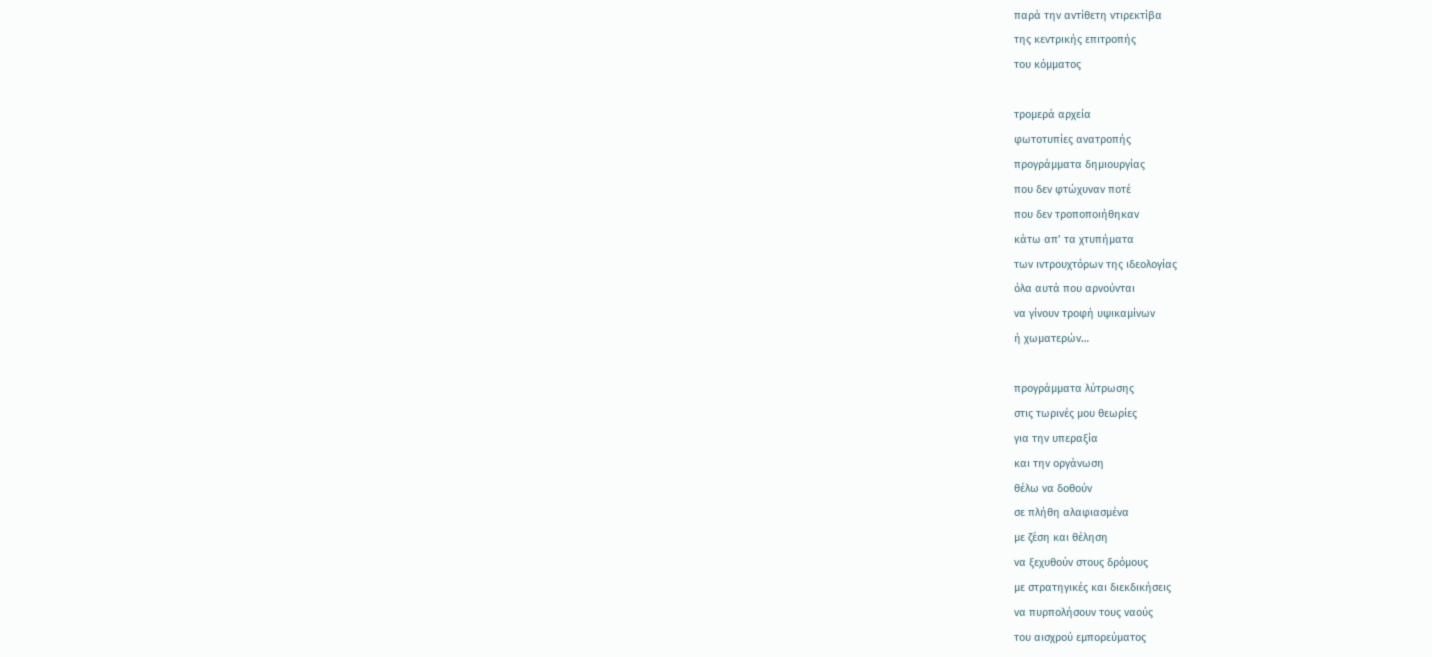παρά την αντίθετη ντιρεκτίβα
της κεντρικής επιτροπής
του κόμματος

τρομερά αρχεία
φωτοτυπίες ανατροπής
προγράμματα δημιουργίας
που δεν φτώχυναν ποτέ
που δεν τροποποιήθηκαν
κάτω απ’ τα χτυπήματα
των ιντρουχτόρων της ιδεολογίας
όλα αυτά που αρνούνται
να γίνουν τροφή υψικαμίνων
ή χωματερών…

προγράμματα λύτρωσης
στις τωρινές μου θεωρίες
για την υπεραξία
και την οργάνωση
θέλω να δοθούν
σε πλήθη αλαφιασμένα
με ζέση και θέληση
να ξεχυθούν στους δρόμους
με στρατηγικές και διεκδικήσεις
να πυρπολήσουν τους ναούς
του αισχρού εμπορεύματος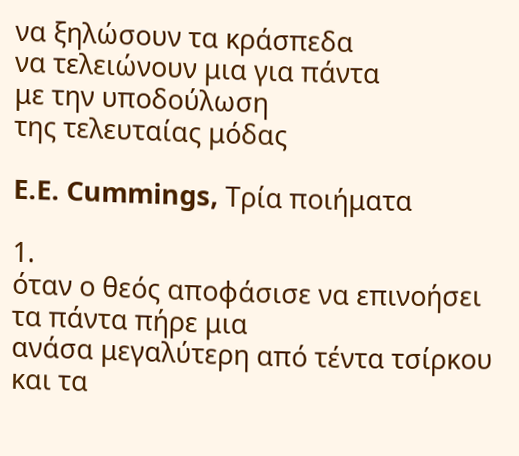να ξηλώσουν τα κράσπεδα
να τελειώνουν μια για πάντα
με την υποδούλωση
της τελευταίας μόδας

E.E. Cummings, Τρία ποιήματα

1.
όταν ο θεός αποφάσισε να επινοήσει
τα πάντα πήρε μια
ανάσα μεγαλύτερη από τέντα τσίρκου
και τα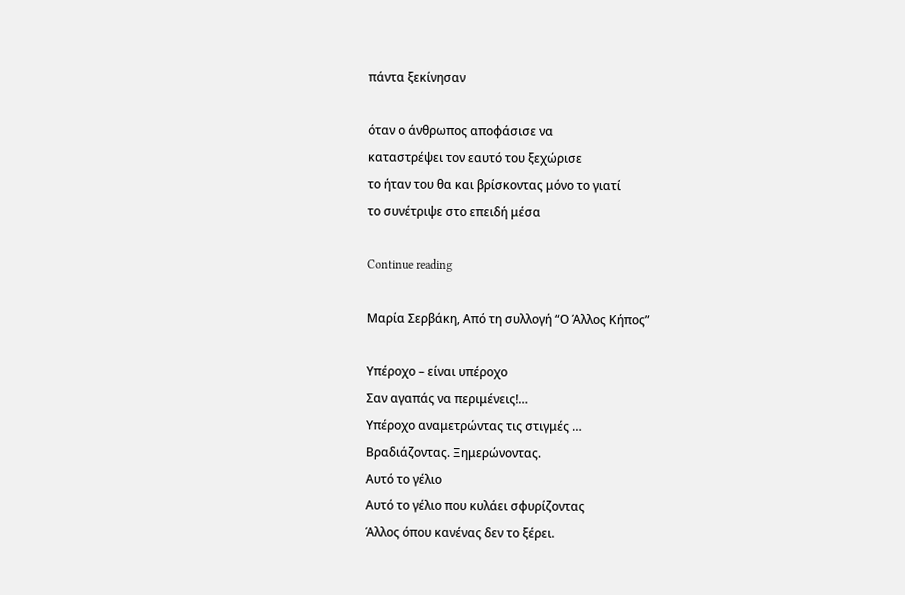πάντα ξεκίνησαν

όταν ο άνθρωπος αποφάσισε να
καταστρέψει τον εαυτό του ξεχώρισε
το ήταν του θα και βρίσκοντας μόνο το γιατί
το συνέτριψε στο επειδή μέσα

Continue reading

Μαρία Σερβάκη, Από τη συλλογή “Ο Άλλος Κήπος”

Υπέροχο – είναι υπέροχο
Σαν αγαπάς να περιμένεις!…
Υπέροχο αναμετρώντας τις στιγμές …
Βραδιάζοντας. Ξημερώνοντας.
Αυτό το γέλιο
Αυτό το γέλιο που κυλάει σφυρίζοντας
Άλλος όπου κανένας δεν το ξέρει.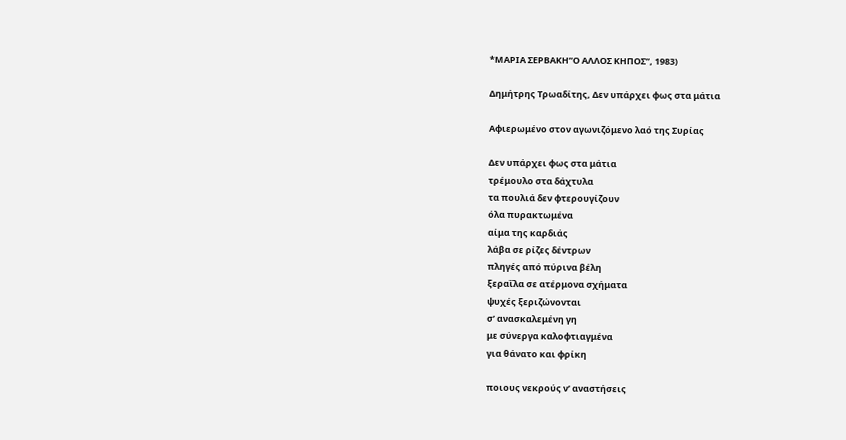*ΜΑΡΙΑ ΣΕΡΒΑΚΗ”Ο ΑΛΛΟΣ ΚΗΠΟΣ”, 1983)

Δημήτρης Τρωαδίτης, Δεν υπάρχει φως στα μάτια

Αφιερωμένο στον αγωνιζόμενο λαό της Συρίας

Δεν υπάρχει φως στα μάτια
τρέμουλο στα δάχτυλα
τα πουλιά δεν φτερουγίζουν
όλα πυρακτωμένα
αίμα της καρδιάς
λάβα σε ρίζες δέντρων
πληγές από πύρινα βέλη
ξεραΐλα σε ατέρμονα σχήματα
ψυχές ξεριζώνονται
σ’ ανασκαλεμένη γη
με σύνεργα καλοφτιαγμένα
για θάνατο και φρίκη

ποιους νεκρούς ν’ αναστήσεις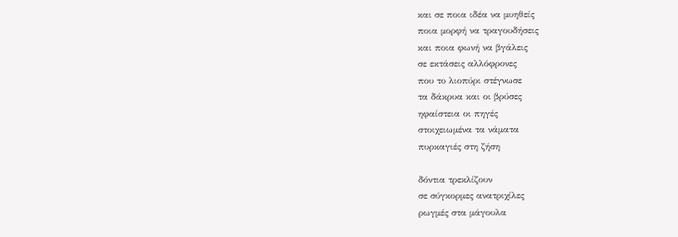και σε ποια ιδέα να μυηθείς
ποια μορφή να τραγουδήσεις
και ποια φωνή να βγάλεις
σε εκτάσεις αλλόφρονες
που το λιοπύρι στέγνωσε
τα δάκρυα και οι βρύσες
ηφαίστεια οι πηγές
στοιχειωμένα τα νάματα
πυρκαγιές στη ζήση

δόντια τρεκλίζουν
σε σύγκορμες ανατριχίλες
ρωγμές στα μάγουλα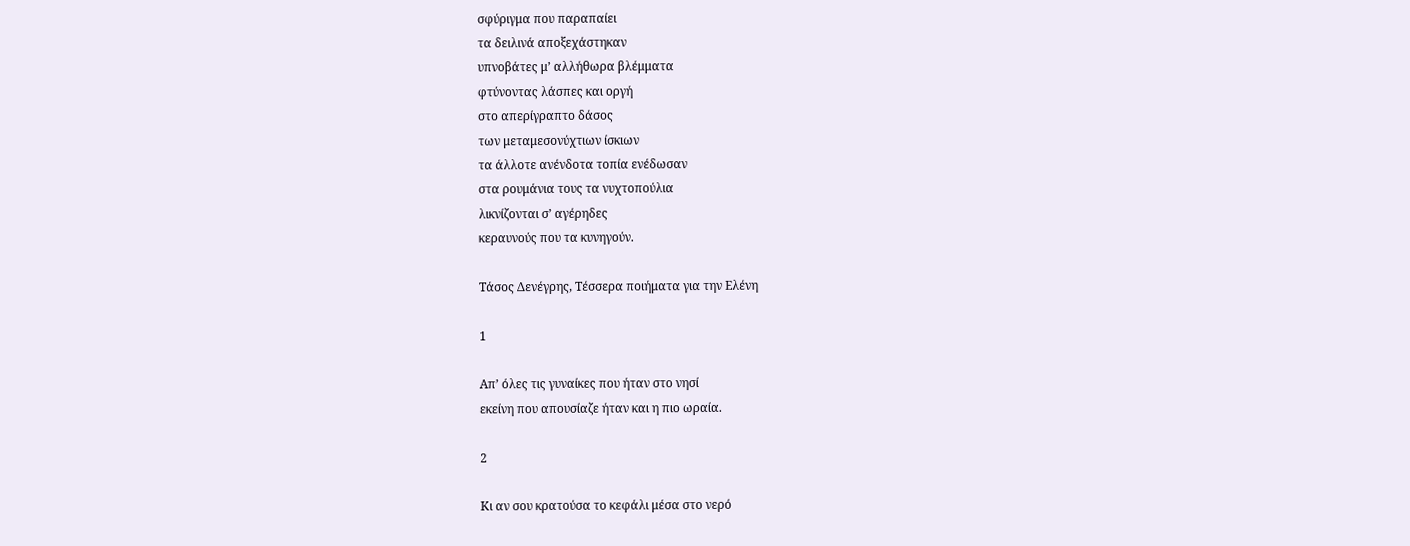σφύριγμα που παραπαίει
τα δειλινά αποξεχάστηκαν
υπνοβάτες μ’ αλλήθωρα βλέμματα
φτύνοντας λάσπες και οργή
στο απερίγραπτο δάσος
των μεταμεσονύχτιων ίσκιων
τα άλλοτε ανένδοτα τοπία ενέδωσαν
στα ρουμάνια τους τα νυχτοπούλια
λικνίζονται σ’ αγέρηδες
κεραυνούς που τα κυνηγούν.

Τάσος Δενέγρης, Τέσσερα ποιήματα για την Ελένη

1

Aπ’ όλες τις γυναίκες που ήταν στο νησί
εκείνη που απουσίαζε ήταν και η πιο ωραία.

2

Κι αν σου κρατούσα το κεφάλι μέσα στο νερό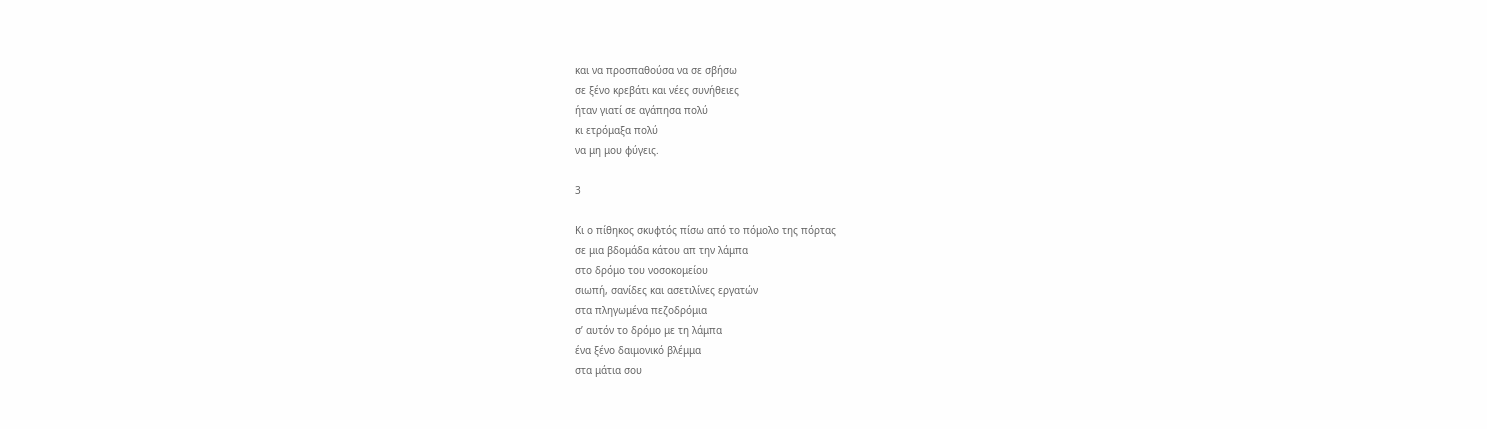και να προσπαθούσα να σε σβήσω
σε ξένο κρεβάτι και νέες συνήθειες
ήταν γιατί σε αγάπησα πολύ
κι ετρόμαξα πολύ
να μη μου φύγεις.

3

Κι ο πίθηκος σκυφτός πίσω από το πόμολο της πόρτας
σε μια βδομάδα κάτου απ την λάμπα
στο δρόμο του νοσοκομείου
σιωπή, σανίδες και ασετιλίνες εργατών
στα πληγωμένα πεζοδρόμια
σ’ αυτόν το δρόμο με τη λάμπα
ένα ξένο δαιμονικό βλέμμα
στα μάτια σου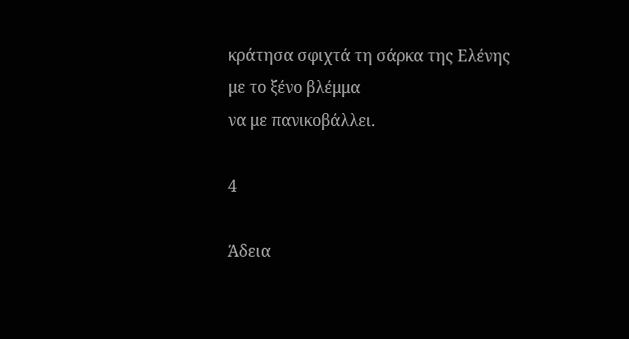κράτησα σφιχτά τη σάρκα της Ελένης
με το ξένο βλέμμα
να με πανικοβάλλει.

4

Άδεια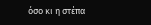όσο κι η στέπα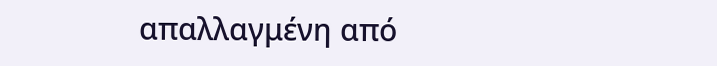απαλλαγμένη από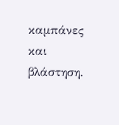καμπάνες και βλάστηση.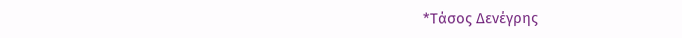*Τάσος Δενέγρης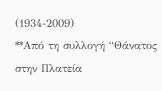(1934-2009)
**Από τη συλλογή “Θάνατος στην Πλατεία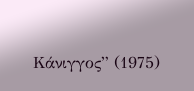Κάνιγγος” (1975)